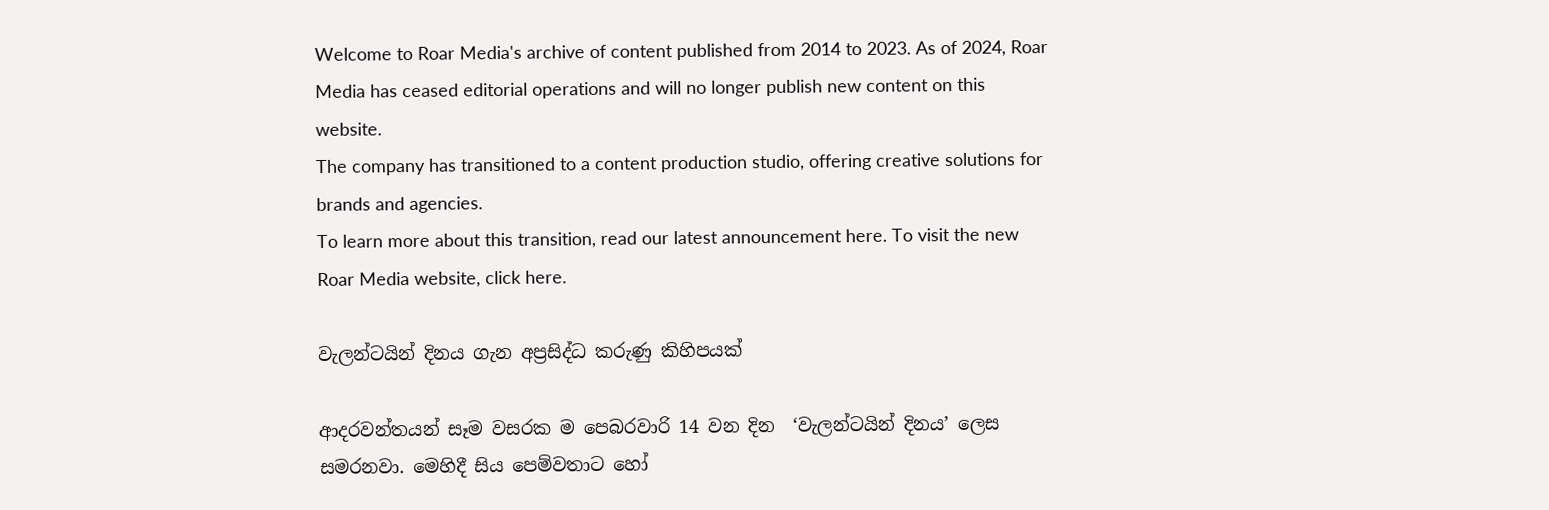Welcome to Roar Media's archive of content published from 2014 to 2023. As of 2024, Roar Media has ceased editorial operations and will no longer publish new content on this website.
The company has transitioned to a content production studio, offering creative solutions for brands and agencies.
To learn more about this transition, read our latest announcement here. To visit the new Roar Media website, click here.

වැලන්ටයින් දිනය ගැන අප්‍රසිද්ධ කරුණු කිහිපයක්

ආදරවන්තයන් සෑම වසරක ම පෙබරවාරි 14 වන දින  ‘වැලන්ටයින් දිනය’ ලෙස සමරනවා. මෙහිදී සිය පෙම්වතාට හෝ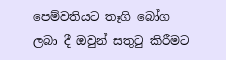පෙම්වතියට තෑගි බෝග ලබා දී ඔවුන් සතුටු කිරීමට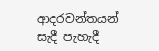ආදරවන්තයන් සැදී පැහැදී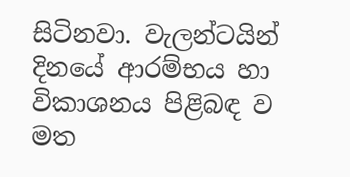සිටිනවා. වැලන්ටයින් දිනයේ ආරම්භය හා විකාශනය පිළිබඳ ව මත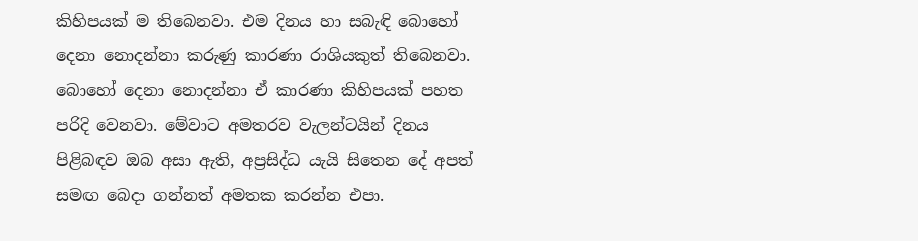කිහිපයක් ම තිබෙනවා. එම දිනය හා සබැඳි බොහෝ දෙනා නොදන්නා කරුණු කාරණා රාශියකුත් තිබෙනවා.  බොහෝ දෙනා නොදන්නා ඒ කාරණා කිහිපයක් පහත පරිදි වෙනවා. මේවාට අමතරව වැලන්ටයින් දිනය පිළිබඳව ඔබ අසා ඇති, අප්‍රසිද්ධ යැයි සිතෙන දේ අපත් සමඟ බෙදා ගන්නත් අමතක කරන්න එපා.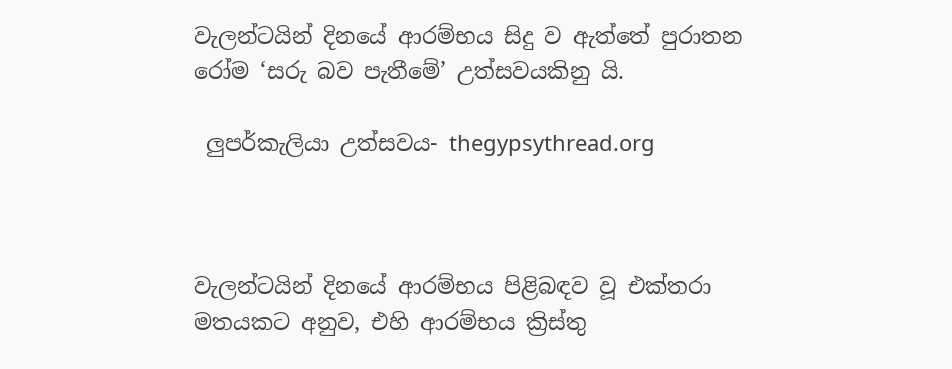වැලන්ටයින් දිනයේ ආරම්භය සිදු ව ඇත්තේ පුරාතන රෝම ‘සරු බව පැතීමේ’ උත්සවයකිනු යි.

 ලුපර්කැලියා උත්සවය- thegypsythread.org



වැලන්ටයින් දිනයේ ආරම්භය පිළිබඳව වූ එක්තරා මතයකට අනුව, එහි ආරම්භය ක්‍රිස්තු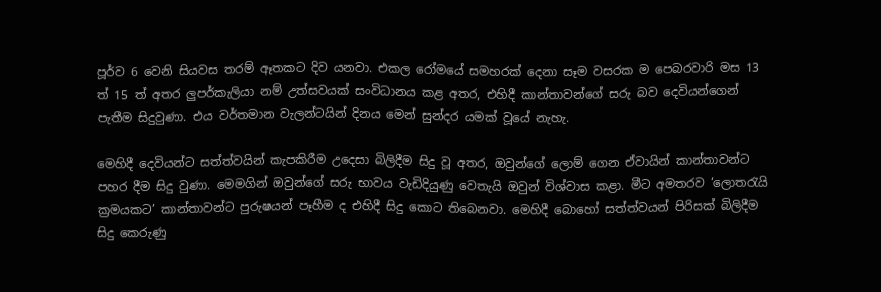පූර්ව 6 වෙනි සියවස තරම් ඈතකට දිව යනවා. එකල රෝමයේ සමහරක් දෙනා සෑම වසරක ම පෙබරවාරි මස 13 ත් 15 ත් අතර ලුපර්කැලියා නම් උත්සවයක් සංවිධානය කළ අතර, එහිදී කාන්තාවන්ගේ සරු බව දෙවියන්ගෙන් පැතීම සිදුවුණා. එය වර්තමාන වැලන්ටයින් දිනය මෙන් සුන්දර යමක් වූයේ නැහැ.

මෙහිදී දෙවියන්ට සත්ත්වයින් කැපකිරීම උදෙසා බිලිදීම සිදු වූ අතර, ඔවුන්ගේ ලොම් ගෙන ඒවායින් කාන්තාවන්ට පහර දීම සිදු වුණා. මෙමගින් ඔවුන්ගේ සරු භාවය වැඩිදියුණු වෙතැයි ඔවුන් විශ්වාස කළා. මීට අමතරව ‘ලොතරැයි ක්‍රමයකට’ කාන්තාවන්ට පුරුෂයන් පෑහීම ද එහිදී සිදු කොට තිබෙනවා. මෙහිදී බොහෝ සත්ත්වයන් පිරිසක් බිලිදීම සිදු කෙරුණු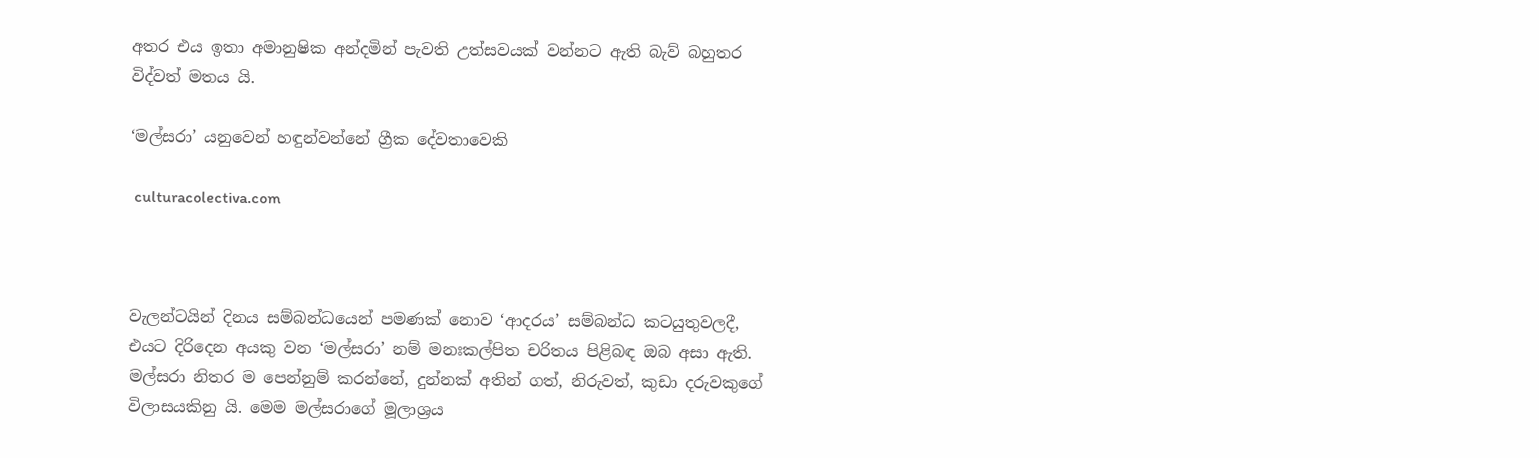අතර එය ඉතා අමානුෂික අන්දමින් පැවති උත්සවයක් වන්නට ඇති බැව් බහුතර විද්වත් මතය යි.

‘මල්සරා’ යනුවෙන් හඳුන්වන්නේ ග්‍රීක දේවතාවෙකි

 culturacolectiva.com



වැලන්ටයින් දිනය සම්බන්ධයෙන් පමණක් නොව ‘ආදරය’ සම්බන්ධ කටයුතුවලදී, එයට දිරිදෙන අයකු වන ‘මල්සරා’ නම් මනඃකල්පිත චරිතය පිළිබඳ ඔබ අසා ඇති. මල්සරා නිතර ම පෙන්නුම් කරන්නේ, දුන්නක් අතින් ගත්, නිරුවත්, කුඩා දරුවකුගේ විලාසයකිනු යි. මෙම මල්සරාගේ මූලාශ්‍රය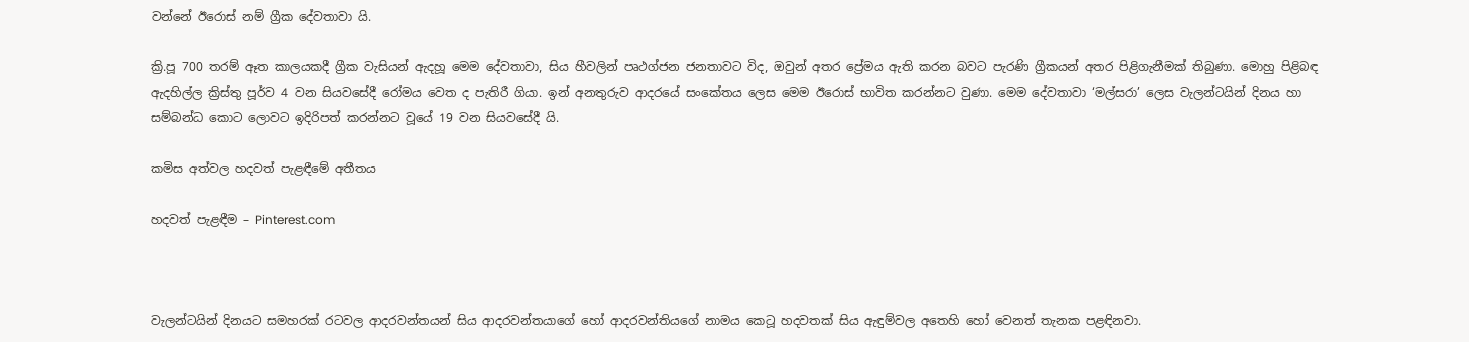වන්නේ ඊරොස් නම් ග්‍රීක දේවතාවා යි.

ක්‍රි.පූ 700 තරම් ඈත කාලයකදී ග්‍රීක වැසියන් ඇදහූ මෙම දේවතාවා, සිය හීවලින් පෘථග්ජන ජනතාවට විද, ඔවුන් අතර ප්‍රේමය ඇති කරන බවට පැරණි ග්‍රීකයන් අතර පිළිගැනීමක් තිබුණා. මොහු පිළිබඳ ඇදහිල්ල ක්‍රිස්තු පූර්ව 4 වන සියවසේදී රෝමය වෙත ද පැතිරී ගියා. ඉන් අනතුරුව ආදරයේ සංකේතය ලෙස මෙම ඊරොස් භාවිත කරන්නට වුණා. මෙම දේවතාවා ‘මල්සරා’ ලෙස වැලන්ටයින් දිනය හා සම්බන්ධ කොට ලොවට ඉදිරිපත් කරන්නට වූයේ 19 වන සියවසේදී යි.

කමිස අත්වල හදවත් පැළඳීමේ අතීතය

හදවත් පැළඳීම – Pinterest.com



වැලන්ටයින් දිනයට සමහරක් රටවල ආදරවන්තයන් සිය ආදරවන්තයාගේ හෝ ආදරවන්තියගේ නාමය කෙටූ හදවතක් සිය ඇඳුම්වල අතෙහි හෝ වෙනත් තැනක පළඳිනවා.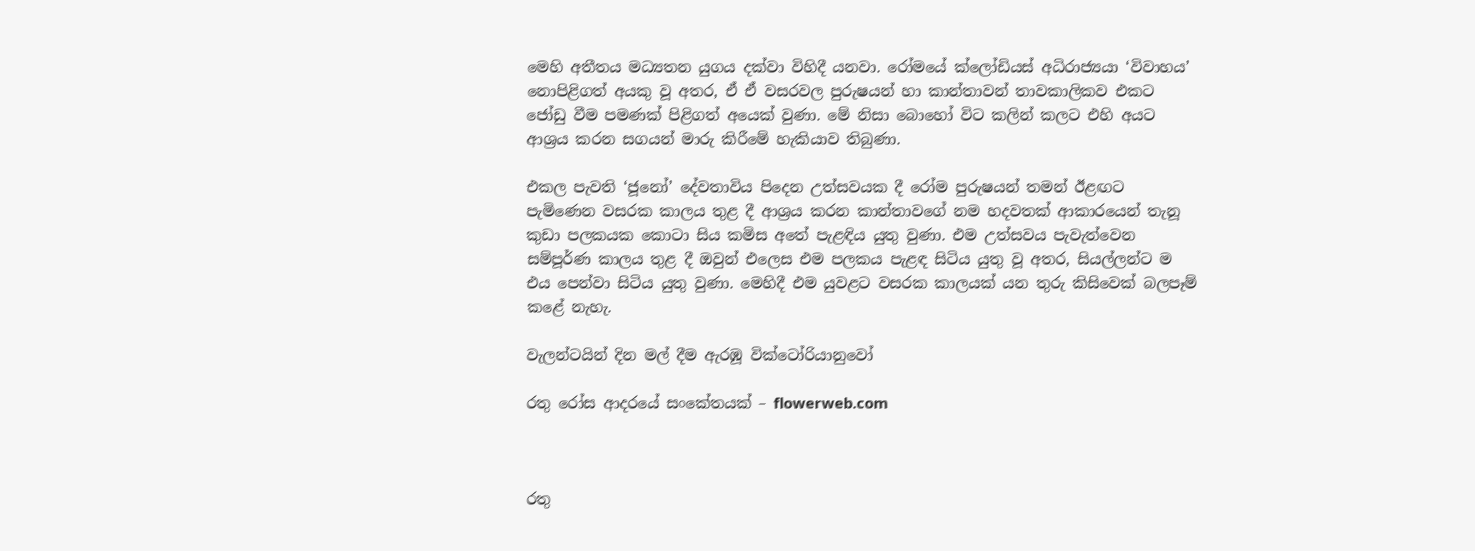මෙහි අතීතය මධ්‍යතන යුගය දක්වා විහිදී යනවා. රෝමයේ ක්ලෝඩියස් අධිරාජ්‍යයා ‘විවාහය’  නොපිළිගත් අයකු වූ අතර, ඒ ඒ වසරවල පුරුෂයන් හා කාන්තාවන් තාවකාලිකව එකට ජෝඩු වීම පමණක් පිළිගත් අයෙක් වුණා. මේ නිසා බොහෝ විට කලින් කලට එහි අයට ආශ්‍රය කරන සගයන් මාරු කිරීමේ හැකියාව තිබුණා.

එකල පැවති ‘ජූනෝ’ දේවතාවිය පිදෙන උත්සවයක දී රෝම පුරුෂයන් තමන් ඊළඟට පැමිණෙන වසරක කාලය තුළ දී ආශ්‍රය කරන කාන්තාවගේ නම හදවතක් ආකාරයෙන් තැනූ කුඩා පලකයක කොටා සිය කමිස අතේ පැළඳිය යුතු වුණා. එම උත්සවය පැවැත්වෙන සම්පූර්ණ කාලය තුළ දී ඔවුන් එලෙස එම පලකය පැළඳ සිටිය යුතු වූ අතර, සියල්ලන්ට ම එය පෙන්වා සිටිය යුතු වුණා. මෙහිදී එම යුවළට වසරක කාලයක් යන තුරු කිසිවෙක් බලපෑම් කළේ නැහැ.

වැලන්ටයින් දින මල් දීම ඇරඹූ වික්ටෝරියානුවෝ

රතු රෝස ආදරයේ සංකේතයක් – flowerweb.com



රතු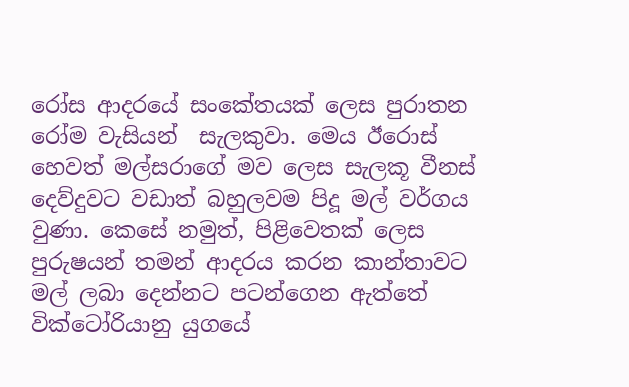රෝස ආදරයේ සංකේතයක් ලෙස පුරාතන රෝම වැසියන්  සැලකුවා. මෙය ඊරොස් හෙවත් මල්සරාගේ මව ලෙස සැලකූ වීනස් දෙව්දුවට වඩාත් බහුලවම පිදූ මල් වර්ගය වුණා. කෙසේ නමුත්, පිළිවෙතක් ලෙස පුරුෂයන් තමන් ආදරය කරන කාන්තාවට මල් ලබා දෙන්නට පටන්ගෙන ඇත්තේ වික්ටෝරියානු යුගයේ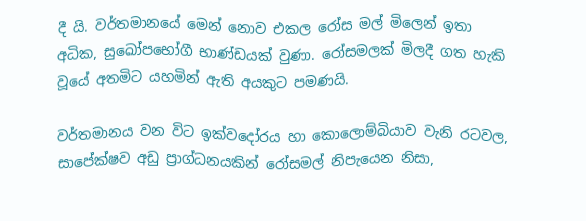දී යි. වර්තමානයේ මෙන් නොව එකල රෝස මල් මිලෙන් ඉතා අධික, සුඛෝපභෝගී භාණ්ඩයක් වුණා. රෝසමලක් මිලදී ගත හැකි වූයේ අතමිට යහමින් ඇති අයකුට පමණයි.

වර්තමානය වන විට ඉක්වදෝරය හා කොලොම්බියාව වැනි රටවල, සාපේක්ෂව අඩු ප්‍රාග්ධනයකින් රෝසමල් නිපැයෙන නිසා,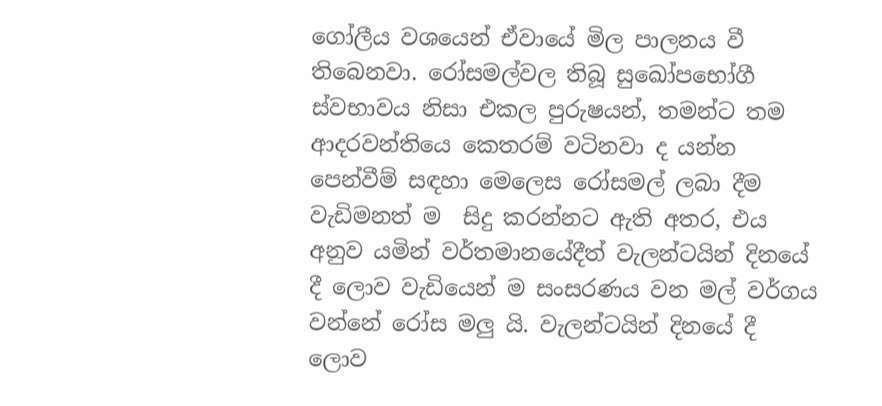ගෝලීය වශයෙන් ඒවායේ මිල පාලනය වී තිබෙනවා. රෝසමල්වල තිබූ සුඛෝපභෝගී ස්වභාවය නිසා එකල පුරුෂයන්, තමන්ට තම ආදරවන්තියෙ කෙතරම් වටිනවා ද යන්න පෙන්වීම් සඳහා මෙලෙස රෝසමල් ලබා දීම  වැඩිමනත් ම  සිදු කරන්නට ඇති අතර, එය අනුව යමින් වර්තමානයේදීත් වැලන්ටයින් දිනයේ දී ලොව වැඩියෙන් ම සංසරණය වන මල් වර්ගය වන්නේ රෝස මලු යි. වැලන්ටයින් දිනයේ දී ලොව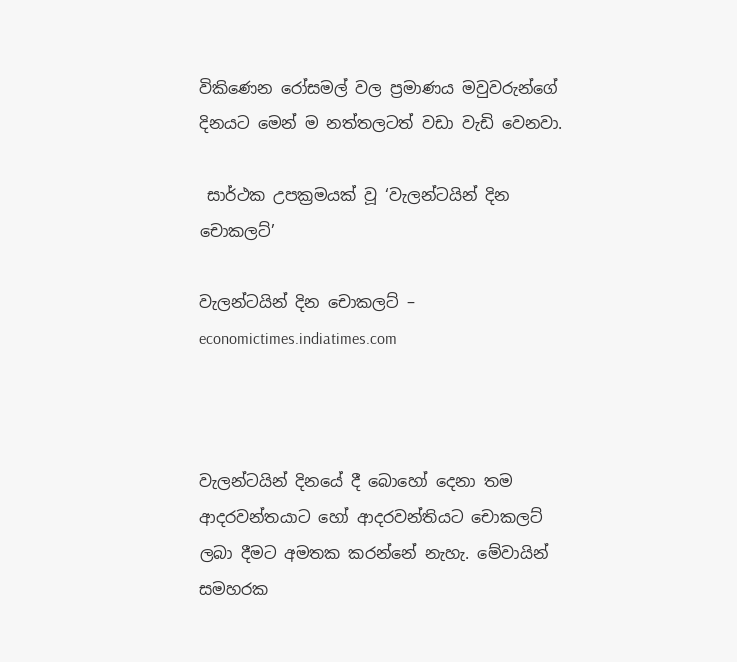විකිණෙන රෝසමල් වල ප්‍රමාණය මවුවරුන්ගේ දිනයට මෙන් ම නත්තලටත් වඩා වැඩි වෙනවා.

 සාර්ථක උපක්‍රමයක් වූ ‘වැලන්ටයින් දින චොකලට්’

වැලන්ටයින් දින චොකලට් – economictimes.indiatimes.com



වැලන්ටයින් දිනයේ දී බොහෝ දෙනා තම ආදරවන්තයාට හෝ ආදරවන්තියට චොකලට් ලබා දීමට අමතක කරන්නේ නැහැ. මේවායින් සමහරක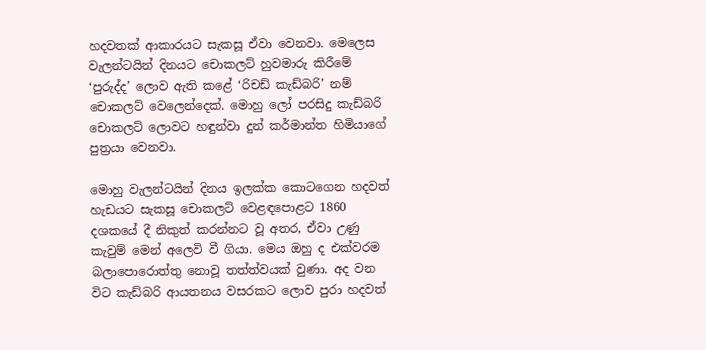හදවතක් ආකාරයට සැකසූ ඒවා වෙනවා. මෙලෙස වැලන්ටයින් දිනයට චොකලට් හුවමාරු කිරීමේ ‘පුරුද්ද’ ලොව ඇති කළේ ‘රිචඩ් කැඩ්බරි’ නම් චොකලට් වෙලෙන්දෙක්. මොහු ලෝ පරසිදු කැඩ්බරි චොකලට් ලොවට හඳුන්වා දුන් කර්මාන්ත හිමියාගේ පුත්‍රයා වෙනවා.

මොහු වැලන්ටයින් දිනය ඉලක්ක කොටගෙන හදවත් හැඩයට සැකසූ චොකලට් වෙළඳපොළට 1860 දශකයේ දී නිකුත් කරන්නට වූ අතර, ඒවා උණු කැවුම් මෙන් අලෙවි වී ගියා. මෙය ඔහු ද එක්වරම බලාපොරොත්තු නොවූ තත්ත්වයක් වුණා. අද වන විට කැඩ්බරි ආයතනය වසරකට ලොව පුරා හදවත්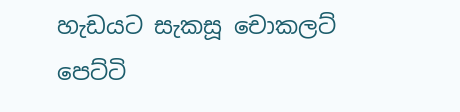හැඩයට සැකසූ චොකලට් පෙට්ටි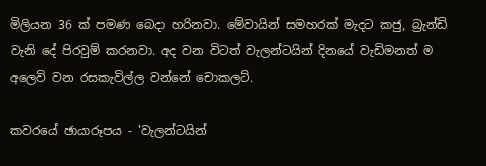මිලියන 36 ක් පමණ බෙදා හරිනවා. මේවායින් සමහරක් මැදට කජු, බ්‍රැන්ඩි වැනි දේ පිරවුම් කරනවා. අද වන විටත් වැලන්ටයින් දිනයේ වැඩිමනත් ම අලෙවි වන රසකැවිල්ල වන්නේ චොකලට්.

කවරයේ ඡායාරූපය - 'වැලන්ටයින්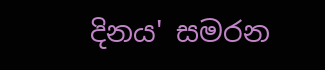දිනය' සමරන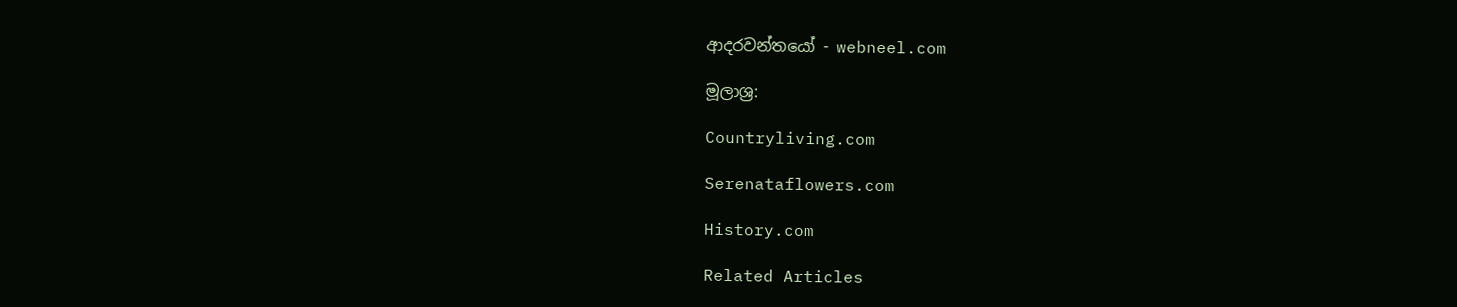ආදරවන්තයෝ - webneel.com

මූලාශ්‍ර:

Countryliving.com

Serenataflowers.com

History.com

Related Articles